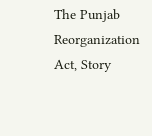The Punjab Reorganization Act, Story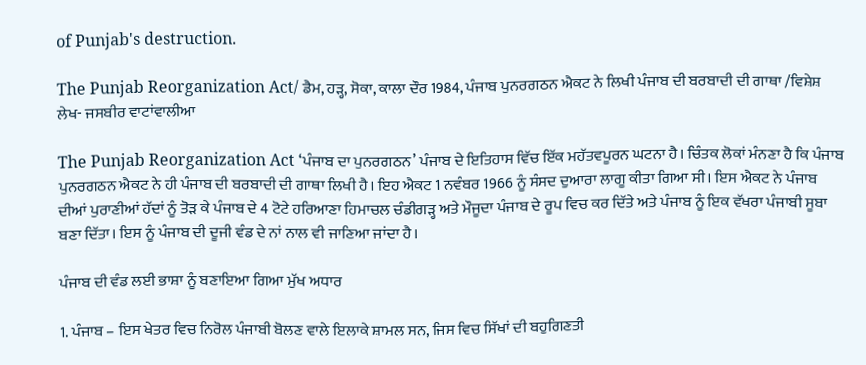of Punjab's destruction.

The Punjab Reorganization Act/ ਡੈਮ, ਹੜ੍ਹ, ਸੋਕਾ, ਕਾਲਾ ਦੌਰ 1984, ਪੰਜਾਬ ਪੁਨਰਗਠਨ ਐਕਟ ਨੇ ਲਿਖੀ ਪੰਜਾਬ ਦੀ ਬਰਬਾਦੀ ਦੀ ਗਾਥਾ /ਵਿਸ਼ੇਸ਼ ਲੇਖ- ਜਸਬੀਰ ਵਾਟਾਂਵਾਲੀਆ

The Punjab Reorganization Act ‘ਪੰਜਾਬ ਦਾ ਪੁਨਰਗਠਨ’ ਪੰਜਾਬ ਦੇ ਇਤਿਹਾਸ ਵਿੱਚ ਇੱਕ ਮਹੱਤਵਪੂਰਨ ਘਟਨਾ ਹੈ। ਚਿੰਤਕ ਲੋਕਾਂ ਮੰਨਣਾ ਹੈ ਕਿ ਪੰਜਾਬ ਪੁਨਰਗਠਨ ਐਕਟ ਨੇ ਹੀ ਪੰਜਾਬ ਦੀ ਬਰਬਾਦੀ ਦੀ ਗਾਥਾ ਲਿਖੀ ਹੈ। ਇਹ ਐਕਟ 1 ਨਵੰਬਰ 1966 ਨੂੰ ਸੰਸਦ ਦੁਆਰਾ ਲਾਗੂ ਕੀਤਾ ਗਿਆ ਸੀ। ਇਸ ਐਕਟ ਨੇ ਪੰਜਾਬ ਦੀਆਂ ਪੁਰਾਣੀਆਂ ਹੱਦਾਂ ਨੂੰ ਤੋੜ ਕੇ ਪੰਜਾਬ ਦੇ 4 ਟੋਟੇ ਹਰਿਆਣਾ ਹਿਮਾਚਲ ਚੰਡੀਗੜ੍ਹ ਅਤੇ ਮੌਜੂਦਾ ਪੰਜਾਬ ਦੇ ਰੂਪ ਵਿਚ ਕਰ ਦਿੱਤੇ ਅਤੇ ਪੰਜਾਬ ਨੂੰ ਇਕ ਵੱਖਰਾ ਪੰਜਾਬੀ ਸੂਬਾ ਬਣਾ ਦਿੱਤਾ। ਇਸ ਨੂੰ ਪੰਜਾਬ ਦੀ ਦੂਜੀ ਵੰਡ ਦੇ ਨਾਂ ਨਾਲ ਵੀ ਜਾਣਿਆ ਜਾਂਦਾ ਹੈ।

ਪੰਜਾਬ ਦੀ ਵੰਡ ਲਈ ਭਾਸ਼ਾ ਨੂੰ ਬਣਾਇਆ ਗਿਆ ਮੁੱਖ ਅਧਾਰ

1. ਪੰਜਾਬ – ਇਸ ਖੇਤਰ ਵਿਚ ਨਿਰੋਲ ਪੰਜਾਬੀ ਬੋਲਣ ਵਾਲੇ ਇਲਾਕੇ ਸ਼ਾਮਲ ਸਨ, ਜਿਸ ਵਿਚ ਸਿੱਖਾਂ ਦੀ ਬਹੁਗਿਣਤੀ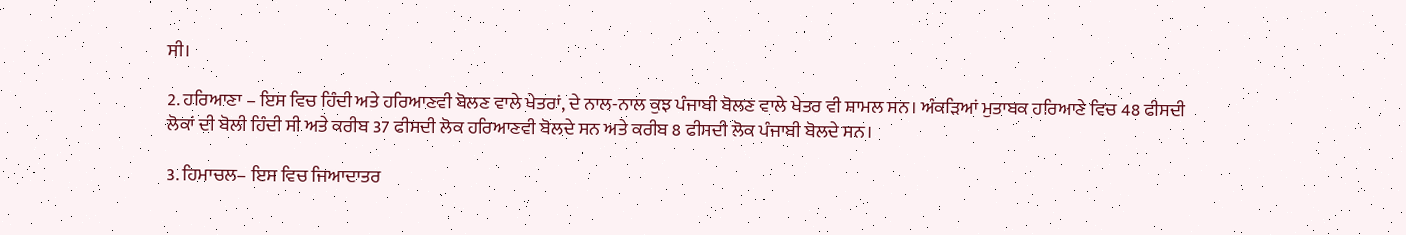ਸੀ।

2. ਹਰਿਆਣਾ – ਇਸ ਵਿਚ ਹਿੰਦੀ ਅਤੇ ਹਰਿਆਣਵੀ ਬੋਲਣ ਵਾਲੇ ਖੇਤਰਾਂ, ਦੇ ਨਾਲ-ਨਾਲ ਕੁਝ ਪੰਜਾਬੀ ਬੋਲਣ ਵਾਲੇ ਖੇਤਰ ਵੀ ਸ਼ਾਮਲ ਸਨ। ਅੰਕੜਿਆਂ ਮੁਤਾਬਕ ਹਰਿਆਣੇ ਵਿਚ 48 ਫੀਸਦੀ ਲੋਕਾਂ ਦੀ ਬੋਲੀ ਹਿੰਦੀ ਸੀ ਅਤੇ ਕਰੀਬ 37 ਫੀਸਦੀ ਲੋਕ ਹਰਿਆਣਵੀ ਬੋਲਦੇ ਸਨ ਅਤੇ ਕਰੀਬ 8 ਫੀਸਦੀ ਲੋਕ ਪੰਜਾਬੀ ਬੋਲਦੇ ਸਨ।

3. ਹਿਮਾਚਲ– ਇਸ ਵਿਚ ਜਿਆਦਾਤਰ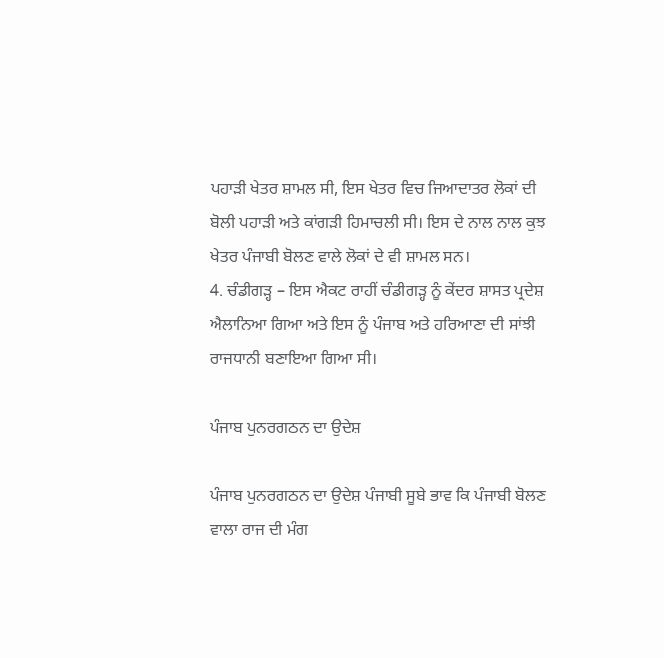ਪਹਾੜੀ ਖੇਤਰ ਸ਼ਾਮਲ ਸੀ, ਇਸ ਖੇਤਰ ਵਿਚ ਜਿਆਦਾਤਰ ਲੋਕਾਂ ਦੀ ਬੋਲੀ ਪਹਾੜੀ ਅਤੇ ਕਾਂਗੜੀ ਹਿਮਾਚਲੀ ਸੀ। ਇਸ ਦੇ ਨਾਲ ਨਾਲ ਕੁਝ ਖੇਤਰ ਪੰਜਾਬੀ ਬੋਲਣ ਵਾਲੇ ਲੋਕਾਂ ਦੇ ਵੀ ਸ਼ਾਮਲ ਸਨ।
4. ਚੰਡੀਗੜ੍ਹ – ਇਸ ਐਕਟ ਰਾਹੀਂ ਚੰਡੀਗੜ੍ਹ ਨੂੰ ਕੇਂਦਰ ਸ਼ਾਸਤ ਪ੍ਰਦੇਸ਼ ਐਲਾਨਿਆ ਗਿਆ ਅਤੇ ਇਸ ਨੂੰ ਪੰਜਾਬ ਅਤੇ ਹਰਿਆਣਾ ਦੀ ਸਾਂਝੀ ਰਾਜਧਾਨੀ ਬਣਾਇਆ ਗਿਆ ਸੀ।

ਪੰਜਾਬ ਪੁਨਰਗਠਨ ਦਾ ਉਦੇਸ਼

ਪੰਜਾਬ ਪੁਨਰਗਠਨ ਦਾ ਉਦੇਸ਼ ਪੰਜਾਬੀ ਸੂਬੇ ਭਾਵ ਕਿ ਪੰਜਾਬੀ ਬੋਲਣ ਵਾਲਾ ਰਾਜ ਦੀ ਮੰਗ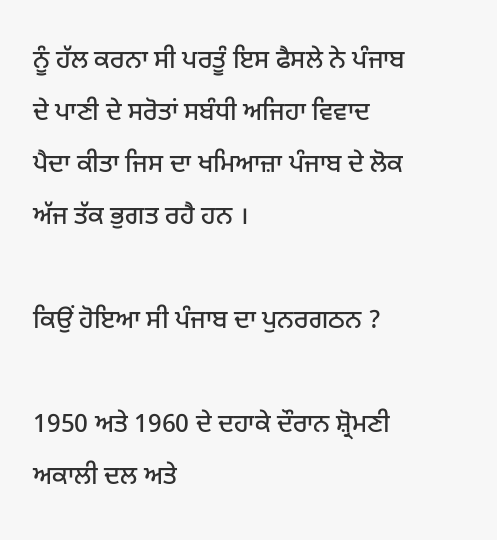ਨੂੰ ਹੱਲ ਕਰਨਾ ਸੀ ਪਰਤੂੰ ਇਸ ਫੈਸਲੇ ਨੇ ਪੰਜਾਬ ਦੇ ਪਾਣੀ ਦੇ ਸਰੋਤਾਂ ਸਬੰਧੀ ਅਜਿਹਾ ਵਿਵਾਦ ਪੈਦਾ ਕੀਤਾ ਜਿਸ ਦਾ ਖਮਿਆਜ਼ਾ ਪੰਜਾਬ ਦੇ ਲੋਕ ਅੱਜ ਤੱਕ ਭੁਗਤ ਰਹੈ ਹਨ ।

ਕਿਉਂ ਹੋਇਆ ਸੀ ਪੰਜਾਬ ਦਾ ਪੁਨਰਗਠਨ ?

1950 ਅਤੇ 1960 ਦੇ ਦਹਾਕੇ ਦੌਰਾਨ ਸ਼੍ਰੋਮਣੀ ਅਕਾਲੀ ਦਲ ਅਤੇ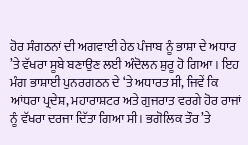ਹੋਰ ਸੰਗਠਨਾਂ ਦੀ ਅਗਵਾਈ ਹੇਠ ਪੰਜਾਬ ਨੂੰ ਭਾਸ਼ਾ ਦੇ ਅਧਾਰ ’ਤੇ ਵੱਖਰਾ ਸੂਬੇ ਬਣਾਉਣ ਲਈ ਅੰਦੋਲਨ ਸ਼ੁਰੂ ਹੋ ਗਿਆ । ਇਹ ਮੰਗ ਭਾਸ਼ਾਈ ਪੁਨਰਗਠਨ ਦੇ ‘ਤੇ ਅਧਾਰਤ ਸੀ, ਜਿਵੇਂ ਕਿ ਆਂਧਰਾ ਪ੍ਰਦੇਸ਼, ਮਹਾਰਾਸ਼ਟਰ ਅਤੇ ਗੁਜਰਾਤ ਵਰਗੇ ਹੋਰ ਰਾਜਾਂ ਨੂੰ ਵੱਖਰਾ ਦਰਜਾ ਦਿੱਤਾ ਗਿਆ ਸੀ। ਭਗੋਲਿਕ ਤੌਰ ’ਤੇ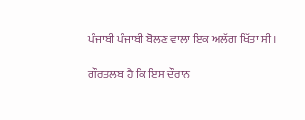ਪੰਜਾਬੀ ਪੰਜਾਬੀ ਬੋਲਣ ਵਾਲਾ ਇਕ ਅਲੱਗ ਖਿੱਤਾ ਸੀ।

ਗੌਰਤਲਬ ਹੈ ਕਿ ਇਸ ਦੌਰਾਨ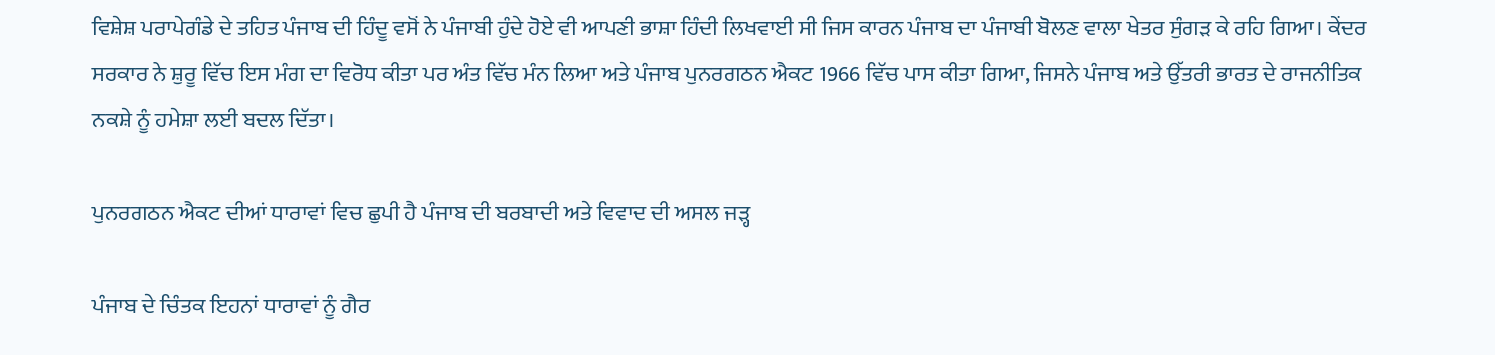ਵਿਸ਼ੇਸ਼ ਪਰਾਪੇਗੰਡੇ ਦੇ ਤਹਿਤ ਪੰਜਾਬ ਦੀ ਹਿੰਦੂ ਵਸੋਂ ਨੇ ਪੰਜਾਬੀ ਹੁੰਦੇ ਹੋਏ ਵੀ ਆਪਣੀ ਭਾਸ਼ਾ ਹਿੰਦੀ ਲਿਖਵਾਈ ਸੀ ਜਿਸ ਕਾਰਨ ਪੰਜਾਬ ਦਾ ਪੰਜਾਬੀ ਬੋਲਣ ਵਾਲਾ ਖੇਤਰ ਸੁੰਗੜ ਕੇ ਰਹਿ ਗਿਆ। ਕੇਂਦਰ ਸਰਕਾਰ ਨੇ ਸ਼ੁਰੂ ਵਿੱਚ ਇਸ ਮੰਗ ਦਾ ਵਿਰੋਧ ਕੀਤਾ ਪਰ ਅੰਤ ਵਿੱਚ ਮੰਨ ਲਿਆ ਅਤੇ ਪੰਜਾਬ ਪੁਨਰਗਠਨ ਐਕਟ 1966 ਵਿੱਚ ਪਾਸ ਕੀਤਾ ਗਿਆ, ਜਿਸਨੇ ਪੰਜਾਬ ਅਤੇ ਉੱਤਰੀ ਭਾਰਤ ਦੇ ਰਾਜਨੀਤਿਕ ਨਕਸ਼ੇ ਨੂੰ ਹਮੇਸ਼ਾ ਲਈ ਬਦਲ ਦਿੱਤਾ।

ਪੁਨਰਗਠਨ ਐਕਟ ਦੀਆਂ ਧਾਰਾਵਾਂ ਵਿਚ ਛੁਪੀ ਹੈ ਪੰਜਾਬ ਦੀ ਬਰਬਾਦੀ ਅਤੇ ਵਿਵਾਦ ਦੀ ਅਸਲ ਜੜ੍ਹ

ਪੰਜਾਬ ਦੇ ਚਿੰਤਕ ਇਹਨਾਂ ਧਾਰਾਵਾਂ ਨੂੰ ਗੈਰ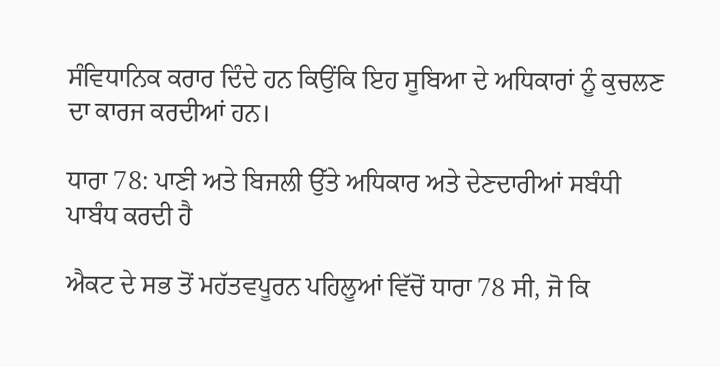ਸੰਵਿਧਾਨਿਕ ਕਰਾਰ ਦਿੰਦੇ ਹਨ ਕਿਉਂਕਿ ਇਹ ਸੂਬਿਆ ਦੇ ਅਧਿਕਾਰਾਂ ਨੂੰ ਕੁਚਲਣ ਦਾ ਕਾਰਜ ਕਰਦੀਆਂ ਹਨ।

ਧਾਰਾ 78: ਪਾਣੀ ਅਤੇ ਬਿਜਲੀ ਉੱਤੇ ਅਧਿਕਾਰ ਅਤੇ ਦੇਣਦਾਰੀਆਂ ਸਬੰਧੀ ਪਾਬੰਧ ਕਰਦੀ ਹੈ

ਐਕਟ ਦੇ ਸਭ ਤੋਂ ਮਹੱਤਵਪੂਰਨ ਪਹਿਲੂਆਂ ਵਿੱਚੋਂ ਧਾਰਾ 78 ਸੀ, ਜੋ ਕਿ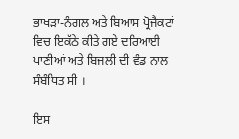ਭਾਖੜਾ-ਨੰਗਲ ਅਤੇ ਬਿਆਸ ਪ੍ਰੋਜੈਕਟਾਂ ਵਿਚ ਇਕੱਠੇ ਕੀਤੇ ਗਏ ਦਰਿਆਈ ਪਾਣੀਆਂ ਅਤੇ ਬਿਜਲੀ ਦੀ ਵੰਡ ਨਾਲ ਸੰਬੰਧਿਤ ਸੀ ।

ਇਸ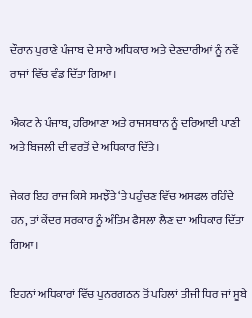ਦੌਰਾਨ ਪੁਰਾਣੇ ਪੰਜਾਬ ਦੇ ਸਾਰੇ ਅਧਿਕਾਰ ਅਤੇ ਦੇਣਦਾਰੀਆਂ ਨੂੰ ਨਵੇਂ ਰਾਜਾਂ ਵਿੱਚ ਵੰਡ ਦਿੱਤਾ ਗਿਆ।

ਐਕਟ ਨੇ ਪੰਜਾਬ, ਹਰਿਆਣਾ ਅਤੇ ਰਾਜਸਥਾਨ ਨੂੰ ਦਰਿਆਈ ਪਾਣੀ ਅਤੇ ਬਿਜਲੀ ਦੀ ਵਰਤੋਂ ਦੇ ਅਧਿਕਾਰ ਦਿੱਤੇ।

ਜੇਕਰ ਇਹ ਰਾਜ ਕਿਸੇ ਸਮਝੌਤੇ ‘ਤੇ ਪਹੁੰਚਣ ਵਿੱਚ ਅਸਫਲ ਰਹਿੰਦੇ ਹਨ, ਤਾਂ ਕੇਂਦਰ ਸਰਕਾਰ ਨੂੰ ਅੰਤਿਮ ਫੈਸਲਾ ਲੈਣ ਦਾ ਅਧਿਕਾਰ ਦਿੱਤਾ ਗਿਆ।

ਇਹਨਾਂ ਅਧਿਕਾਰਾਂ ਵਿੱਚ ਪੁਨਰਗਠਨ ਤੋਂ ਪਹਿਲਾਂ ਤੀਜੀ ਧਿਰ ਜਾਂ ਸੂਬੇ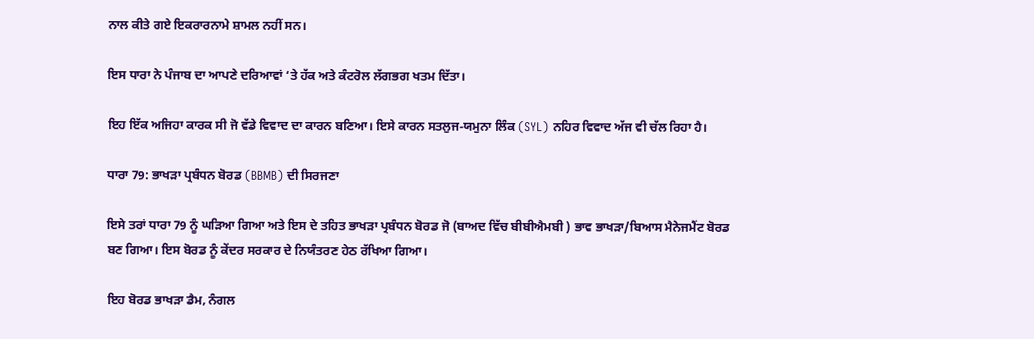ਨਾਲ ਕੀਤੇ ਗਏ ਇਕਰਾਰਨਾਮੇ ਸ਼ਾਮਲ ਨਹੀਂ ਸਨ।

ਇਸ ਧਾਰਾ ਨੇ ਪੰਜਾਬ ਦਾ ਆਪਣੇ ਦਰਿਆਵਾਂ ‘ਤੇ ਹੱਕ ਅਤੇ ਕੰਟਰੋਲ ਲੱਗਭਗ ਖਤਮ ਦਿੱਤਾ।

ਇਹ ਇੱਕ ਅਜਿਹਾ ਕਾਰਕ ਸੀ ਜੋ ਵੱਡੇ ਵਿਵਾਦ ਦਾ ਕਾਰਨ ਬਣਿਆ। ਇਸੇ ਕਾਰਨ ਸਤਲੁਜ-ਯਮੁਨਾ ਲਿੰਕ (SYL) ਨਹਿਰ ਵਿਵਾਦ ਅੱਜ ਵੀ ਚੱਲ ਰਿਹਾ ਹੈ।

ਧਾਰਾ 79: ਭਾਖੜਾ ਪ੍ਰਬੰਧਨ ਬੋਰਡ (BBMB) ਦੀ ਸਿਰਜਣਾ

ਇਸੇ ਤਰਾਂ ਧਾਰਾ 79 ਨੂੰ ਘੜਿਆ ਗਿਆ ਅਤੇ ਇਸ ਦੇ ਤਹਿਤ ਭਾਖੜਾ ਪ੍ਰਬੰਧਨ ਬੋਰਡ ਜੋ (ਬਾਅਦ ਵਿੱਚ ਬੀਬੀਐਮਬੀ ) ਭਾਵ ਭਾਖੜਾ/ਬਿਆਸ ਮੈਨੇਜਮੈਂਟ ਬੋਰਡ ਬਣ ਗਿਆ। ਇਸ ਬੋਰਡ ਨੂੰ ਕੇਂਦਰ ਸਰਕਾਰ ਦੇ ਨਿਯੰਤਰਣ ਹੇਠ ਰੱਖਿਆ ਗਿਆ।

ਇਹ ਬੋਰਡ ਭਾਖੜਾ ਡੈਮ, ਨੰਗਲ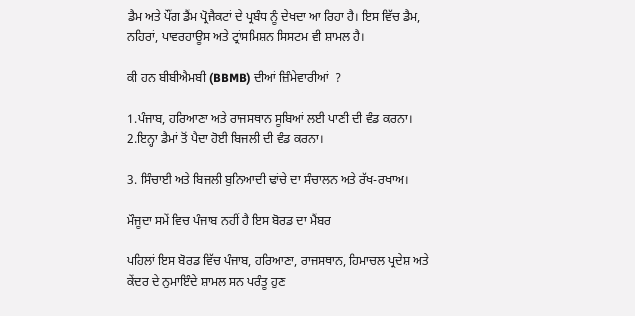ਡੈਮ ਅਤੇ ਪੌਂਗ ਡੈਂਮ ਪ੍ਰੋਜੈਕਟਾਂ ਦੇ ਪ੍ਰਬੰਧ ਨੂੰ ਦੇਖਦਾ ਆ ਰਿਹਾ ਹੈ। ਇਸ ਵਿੱਚ ਡੈਮ, ਨਹਿਰਾਂ, ਪਾਵਰਹਾਊਸ ਅਤੇ ਟ੍ਰਾਂਸਮਿਸ਼ਨ ਸਿਸਟਮ ਵੀ ਸ਼ਾਮਲ ਹੈ।

ਕੀ ਹਨ ਬੀਬੀਐਮਬੀ (BBMB) ਦੀਆਂ ਜ਼ਿੰਮੇਵਾਰੀਆਂ  ?

1.ਪੰਜਾਬ, ਹਰਿਆਣਾ ਅਤੇ ਰਾਜਸਥਾਨ ਸੂਬਿਆਂ ਲਈ ਪਾਣੀ ਦੀ ਵੰਡ ਕਰਨਾ।
2.ਇਨ੍ਹਾ ਡੈਮਾਂ ਤੋਂ ਪੈਦਾ ਹੋਈ ਬਿਜਲੀ ਦੀ ਵੰਡ ਕਰਨਾ।

3. ਸਿੰਚਾਈ ਅਤੇ ਬਿਜਲੀ ਬੁਨਿਆਦੀ ਢਾਂਚੇ ਦਾ ਸੰਚਾਲਨ ਅਤੇ ਰੱਖ-ਰਖਾਅ।

ਮੌਜੂਦਾ ਸਮੇਂ ਵਿਚ ਪੰਜਾਬ ਨਹੀਂ ਹੈ ਇਸ ਬੋਰਡ ਦਾ ਮੈਂਬਰ

ਪਹਿਲਾਂ ਇਸ ਬੋਰਡ ਵਿੱਚ ਪੰਜਾਬ, ਹਰਿਆਣਾ, ਰਾਜਸਥਾਨ, ਹਿਮਾਚਲ ਪ੍ਰਦੇਸ਼ ਅਤੇ ਕੇਂਦਰ ਦੇ ਨੁਮਾਇੰਦੇ ਸ਼ਾਮਲ ਸਨ ਪਰੰਤੂ ਹੁਣ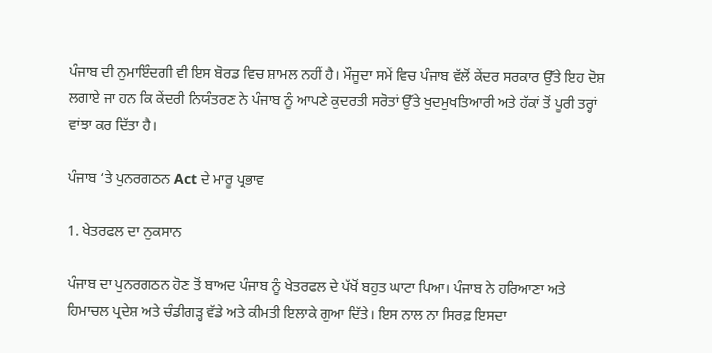ਪੰਜਾਬ ਦੀ ਨੁਮਾਇੰਦਗੀ ਵੀ ਇਸ ਬੋਰਡ ਵਿਚ ਸ਼ਾਮਲ ਨਹੀਂ ਹੈ। ਮੌਜੂਦਾ ਸਮੇਂ ਵਿਚ ਪੰਜਾਬ ਵੱਲੋਂ ਕੇਂਦਰ ਸਰਕਾਰ ਉੱਤੇ ਇਹ ਦੋਸ਼ ਲਗਾਏ ਜਾ ਹਨ ਕਿ ਕੇਂਦਰੀ ਨਿਯੰਤਰਣ ਨੇ ਪੰਜਾਬ ਨੂੰ ਆਪਣੇ ਕੁਦਰਤੀ ਸਰੋਤਾਂ ਉੱਤੇ ਖੁਦਮੁਖਤਿਆਰੀ ਅਤੇ ਹੱਕਾਂ ਤੋਂ ਪੂਰੀ ਤਰ੍ਹਾਂ ਵਾਂਝਾ ਕਰ ਦਿੱਤਾ ਹੈ।

ਪੰਜਾਬ ‘ਤੇ ਪੁਨਰਗਠਨ Act ਦੇ ਮਾਰੂ ਪ੍ਰਭਾਵ

1. ਖੇਤਰਫਲ ਦਾ ਨੁਕਸਾਨ

ਪੰਜਾਬ ਦਾ ਪੁਨਰਗਠਨ ਹੋਣ ਤੋਂ ਬਾਅਦ ਪੰਜਾਬ ਨੂੰ ਖੇਤਰਫਲ ਦੇ ਪੱਖੋਂ ਬਹੁਤ ਘਾਟਾ ਪਿਆ। ਪੰਜਾਬ ਨੇ ਹਰਿਆਣਾ ਅਤੇ ਹਿਮਾਚਲ ਪ੍ਰਦੇਸ਼ ਅਤੇ ਚੰਡੀਗੜ੍ਹ ਵੱਡੇ ਅਤੇ ਕੀਮਤੀ ਇਲਾਕੇ ਗੁਆ ਦਿੱਤੇ। ਇਸ ਨਾਲ ਨਾ ਸਿਰਫ਼ ਇਸਦਾ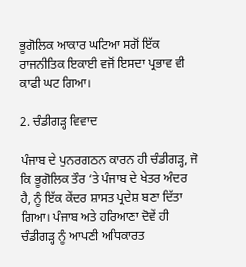ਭੂਗੋਲਿਕ ਆਕਾਰ ਘਟਿਆ ਸਗੋਂ ਇੱਕ ਰਾਜਨੀਤਿਕ ਇਕਾਈ ਵਜੋਂ ਇਸਦਾ ਪ੍ਰਭਾਵ ਵੀ ਕਾਫੀ ਘਟ ਗਿਆ।

2. ਚੰਡੀਗੜ੍ਹ ਵਿਵਾਦ

ਪੰਜਾਬ ਦੇ ਪੁਨਰਗਠਨ ਕਾਰਨ ਹੀ ਚੰਡੀਗੜ੍ਹ, ਜੋ ਕਿ ਭੂਗੋਲਿਕ ਤੌਰ ‘ਤੇ ਪੰਜਾਬ ਦੇ ਖੇਤਰ ਅੰਦਰ ਹੈ, ਨੂੰ ਇੱਕ ਕੇਂਦਰ ਸ਼ਾਸਤ ਪ੍ਰਦੇਸ਼ ਬਣਾ ਦਿੱਤਾ ਗਿਆ। ਪੰਜਾਬ ਅਤੇ ਹਰਿਆਣਾ ਦੋਵੇਂ ਹੀ ਚੰਡੀਗੜ੍ਹ ਨੂੰ ਆਪਣੀ ਅਧਿਕਾਰਤ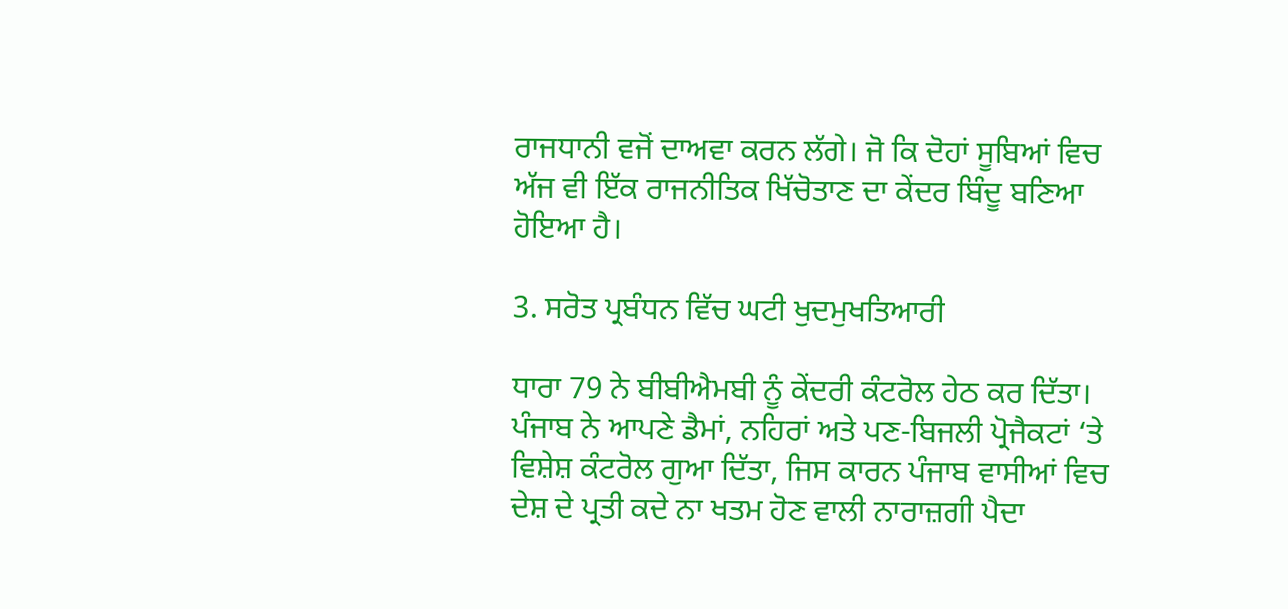ਰਾਜਧਾਨੀ ਵਜੋਂ ਦਾਅਵਾ ਕਰਨ ਲੱਗੇ। ਜੋ ਕਿ ਦੋਹਾਂ ਸੂਬਿਆਂ ਵਿਚ ਅੱਜ ਵੀ ਇੱਕ ਰਾਜਨੀਤਿਕ ਖਿੱਚੋਤਾਣ ਦਾ ਕੇਂਦਰ ਬਿੰਦੂ ਬਣਿਆ ਹੋਇਆ ਹੈ।

3. ਸਰੋਤ ਪ੍ਰਬੰਧਨ ਵਿੱਚ ਘਟੀ ਖੁਦਮੁਖਤਿਆਰੀ

ਧਾਰਾ 79 ਨੇ ਬੀਬੀਐਮਬੀ ਨੂੰ ਕੇਂਦਰੀ ਕੰਟਰੋਲ ਹੇਠ ਕਰ ਦਿੱਤਾ। ਪੰਜਾਬ ਨੇ ਆਪਣੇ ਡੈਮਾਂ, ਨਹਿਰਾਂ ਅਤੇ ਪਣ-ਬਿਜਲੀ ਪ੍ਰੋਜੈਕਟਾਂ ‘ਤੇ ਵਿਸ਼ੇਸ਼ ਕੰਟਰੋਲ ਗੁਆ ਦਿੱਤਾ, ਜਿਸ ਕਾਰਨ ਪੰਜਾਬ ਵਾਸੀਆਂ ਵਿਚ ਦੇਸ਼ ਦੇ ਪ੍ਰਤੀ ਕਦੇ ਨਾ ਖਤਮ ਹੋਣ ਵਾਲੀ ਨਾਰਾਜ਼ਗੀ ਪੈਦਾ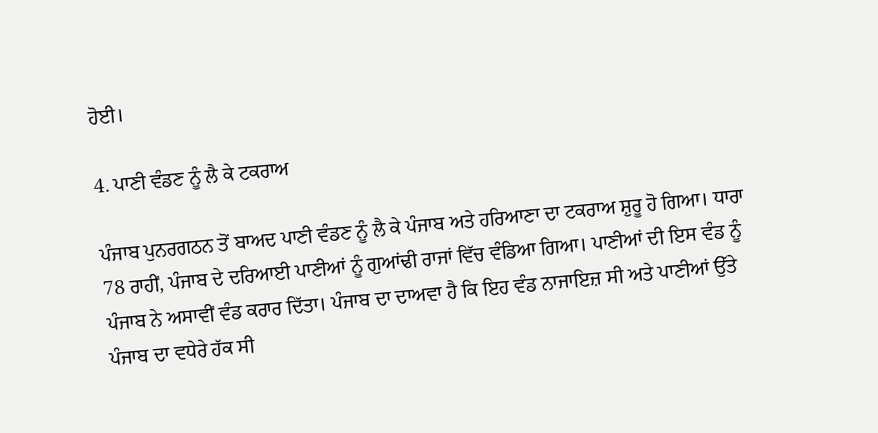ਹੋਈ।

4. ਪਾਣੀ ਵੰਡਣ ਨੂੰ ਲੈ ਕੇ ਟਕਰਾਅ

ਪੰਜਾਬ ਪੁਨਰਗਠਨ ਤੋਂ ਬਾਅਦ ਪਾਣੀ ਵੰਡਣ ਨੂੰ ਲੈ ਕੇ ਪੰਜਾਬ ਅਤੇ ਹਰਿਆਣਾ ਦਾ ਟਕਰਾਅ ਸ਼ੁਰੂ ਹੋ ਗਿਆ। ਧਾਰਾ 78 ਰਾਹੀਂ, ਪੰਜਾਬ ਦੇ ਦਰਿਆਈ ਪਾਣੀਆਂ ਨੂੰ ਗੁਆਂਢੀ ਰਾਜਾਂ ਵਿੱਚ ਵੰਡਿਆ ਗਿਆ। ਪਾਣੀਆਂ ਦੀ ਇਸ ਵੰਡ ਨੂੰ ਪੰਜਾਬ ਨੇ ਅਸਾਵੀਂ ਵੰਡ ਕਰਾਰ ਦਿੱਤਾ। ਪੰਜਾਬ ਦਾ ਦਾਅਵਾ ਹੈ ਕਿ ਇਹ ਵੰਡ ਨਾਜਾਇਜ਼ ਸੀ ਅਤੇ ਪਾਣੀਆਂ ਉੱਤੇ ਪੰਜਾਬ ਦਾ ਵਧੇਰੇ ਹੱਕ ਸੀ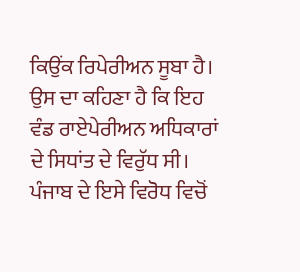ਕਿਉਂਕ ਰਿਪੇਰੀਅਨ ਸੂਬਾ ਹੈ। ਉਸ ਦਾ ਕਹਿਣਾ ਹੈ ਕਿ ਇਹ ਵੰਡ ਰਾਏਪੇਰੀਅਨ ਅਧਿਕਾਰਾਂ ਦੇ ਸਿਧਾਂਤ ਦੇ ਵਿਰੁੱਧ ਸੀ। ਪੰਜਾਬ ਦੇ ਇਸੇ ਵਿਰੋਧ ਵਿਚੋਂ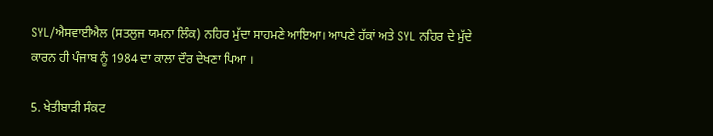SYL/ਐਸਵਾਈਐਲ (ਸਤਲੁਜ ਯਮਨਾ ਲਿੰਕ) ਨਹਿਰ ਮੁੱਦਾ ਸਾਹਮਣੇ ਆਇਆ। ਆਪਣੇ ਹੱਕਾਂ ਅਤੇ SYL ਨਹਿਰ ਦੇ ਮੁੱਦੇ ਕਾਰਨ ਹੀ ਪੰਜਾਬ ਨੂੰ 1984 ਦਾ ਕਾਲਾ ਦੌਰ ਦੇਖਣਾ ਪਿਆ ।

5. ਖੇਤੀਬਾੜੀ ਸੰਕਟ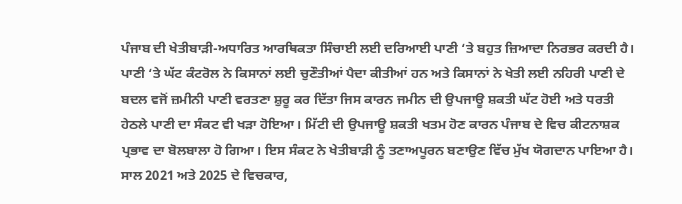ਪੰਜਾਬ ਦੀ ਖੇਤੀਬਾੜੀ-ਅਧਾਰਿਤ ਆਰਥਿਕਤਾ ਸਿੰਚਾਈ ਲਈ ਦਰਿਆਈ ਪਾਣੀ ‘ਤੇ ਬਹੁਤ ਜ਼ਿਆਦਾ ਨਿਰਭਰ ਕਰਦੀ ਹੈ। ਪਾਣੀ ‘ਤੇ ਘੱਟ ਕੰਟਰੋਲ ਨੇ ਕਿਸਾਨਾਂ ਲਈ ਚੁਣੌਤੀਆਂ ਪੈਦਾ ਕੀਤੀਆਂ ਹਨ ਅਤੇ ਕਿਸਾਨਾਂ ਨੇ ਖੇਤੀ ਲਈ ਨਹਿਰੀ ਪਾਣੀ ਦੇ ਬਦਲ ਵਜੋਂ ਜ਼ਮੀਨੀ ਪਾਣੀ ਵਰਤਣਾ ਸ਼ੁਰੂ ਕਰ ਦਿੱਤਾ ਜਿਸ ਕਾਰਨ ਜਮੀਨ ਦੀ ਉਪਜਾਊ ਸ਼ਕਤੀ ਘੱਟ ਹੋਈ ਅਤੇ ਧਰਤੀ ਹੇਠਲੇ ਪਾਣੀ ਦਾ ਸੰਕਟ ਵੀ ਖੜਾ ਹੋਇਆ। ਮਿੱਟੀ ਦੀ ਉਪਜਾਊ ਸ਼ਕਤੀ ਖਤਮ ਹੋਣ ਕਾਰਨ ਪੰਜਾਬ ਦੇ ਵਿਚ ਕੀਟਨਾਸ਼ਕ ਪ੍ਰਭਾਵ ਦਾ ਬੋਲਬਾਲਾ ਹੋ ਗਿਆ। ਇਸ ਸੰਕਟ ਨੇ ਖੇਤੀਬਾੜੀ ਨੂੰ ਤਣਾਅਪੂਰਨ ਬਣਾਉਣ ਵਿੱਚ ਮੁੱਖ ਯੋਗਦਾਨ ਪਾਇਆ ਹੈ। ਸਾਲ 2021 ਅਤੇ 2025 ਦੇ ਵਿਚਕਾਰ,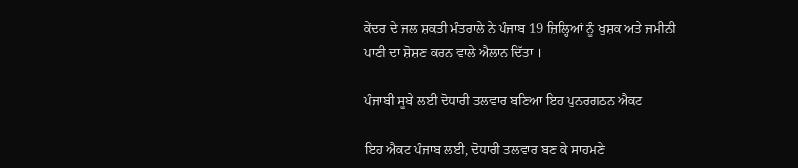ਕੇਂਦਰ ਦੇ ਜਲ ਸ਼ਕਤੀ ਮੰਤਰਾਲੇ ਨੇ ਪੰਜਾਬ 19 ਜ਼ਿਲ੍ਹਿਆਂ ਨੂੰ ਖੁਸ਼ਕ ਅਤੇ ਜਮੀਨੀ ਪਾਣੀ ਦਾ ਸ਼ੋਸ਼ਣ ਕਰਨ ਵਾਲੇ ਐਲਾਨ ਦਿੱਤਾ ।

ਪੰਜਾਬੀ ਸੂਬੇ ਲਈ ਦੋਧਾਰੀ ਤਲਵਾਰ ਬਣਿਆ ਇਹ ਪੁਨਰਗਠਨ ਐਕਟ

ਇਹ ਐਕਟ ਪੰਜਾਬ ਲਈ, ਦੋਧਾਰੀ ਤਲਵਾਰ ਬਣ ਕੇ ਸਾਹਮਣੇ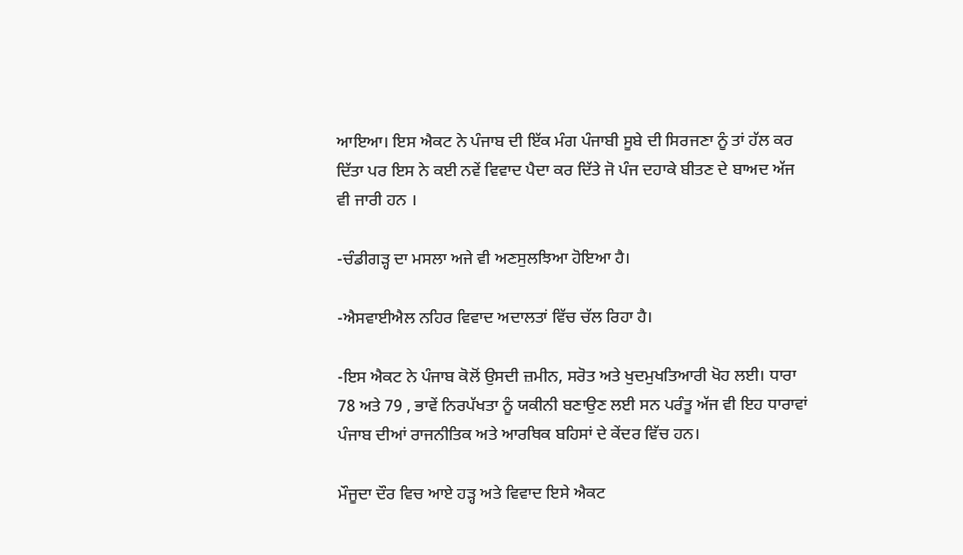ਆਇਆ। ਇਸ ਐਕਟ ਨੇ ਪੰਜਾਬ ਦੀ ਇੱਕ ਮੰਗ ਪੰਜਾਬੀ ਸੂਬੇ ਦੀ ਸਿਰਜਣਾ ਨੂੰ ਤਾਂ ਹੱਲ ਕਰ ਦਿੱਤਾ ਪਰ ਇਸ ਨੇ ਕਈ ਨਵੇਂ ਵਿਵਾਦ ਪੈਦਾ ਕਰ ਦਿੱਤੇ ਜੋ ਪੰਜ ਦਹਾਕੇ ਬੀਤਣ ਦੇ ਬਾਅਦ ਅੱਜ ਵੀ ਜਾਰੀ ਹਨ ।

-ਚੰਡੀਗੜ੍ਹ ਦਾ ਮਸਲਾ ਅਜੇ ਵੀ ਅਣਸੁਲਝਿਆ ਹੋਇਆ ਹੈ।

-ਐਸਵਾਈਐਲ ਨਹਿਰ ਵਿਵਾਦ ਅਦਾਲਤਾਂ ਵਿੱਚ ਚੱਲ ਰਿਹਾ ਹੈ।

-ਇਸ ਐਕਟ ਨੇ ਪੰਜਾਬ ਕੋਲੋਂ ਉਸਦੀ ਜ਼ਮੀਨ, ਸਰੋਤ ਅਤੇ ਖੁਦਮੁਖਤਿਆਰੀ ਖੋਹ ਲਈ। ਧਾਰਾ 78 ਅਤੇ 79 , ਭਾਵੇਂ ਨਿਰਪੱਖਤਾ ਨੂੰ ਯਕੀਨੀ ਬਣਾਉਣ ਲਈ ਸਨ ਪਰੰਤੂ ਅੱਜ ਵੀ ਇਹ ਧਾਰਾਵਾਂ ਪੰਜਾਬ ਦੀਆਂ ਰਾਜਨੀਤਿਕ ਅਤੇ ਆਰਥਿਕ ਬਹਿਸਾਂ ਦੇ ਕੇਂਦਰ ਵਿੱਚ ਹਨ।

ਮੌਜੂਦਾ ਦੌਰ ਵਿਚ ਆਏ ਹੜ੍ਹ ਅਤੇ ਵਿਵਾਦ ਇਸੇ ਐਕਟ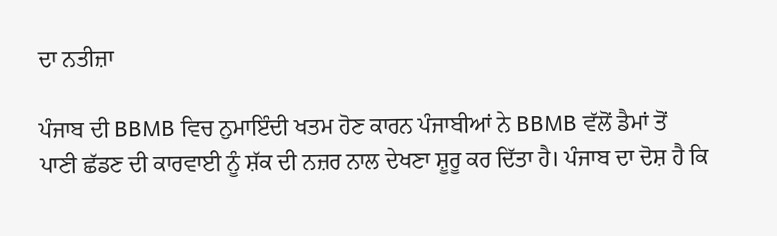ਦਾ ਨਤੀਜ਼ਾ

ਪੰਜਾਬ ਦੀ BBMB ਵਿਚ ਨੁਮਾਇੰਦੀ ਖਤਮ ਹੋਣ ਕਾਰਨ ਪੰਜਾਬੀਆਂ ਨੇ BBMB ਵੱਲੋਂ ਡੈਮਾਂ ਤੋਂ ਪਾਣੀ ਛੱਡਣ ਦੀ ਕਾਰਵਾਈ ਨੂੰ ਸ਼ੱਕ ਦੀ ਨਜ਼ਰ ਨਾਲ ਦੇਖਣਾ ਸ਼ੂਰੂ ਕਰ ਦਿੱਤਾ ਹੈ। ਪੰਜਾਬ ਦਾ ਦੋਸ਼ ਹੈ ਕਿ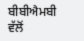ਬੀਬੀਐਮਬੀ ਵੱਲੋਂ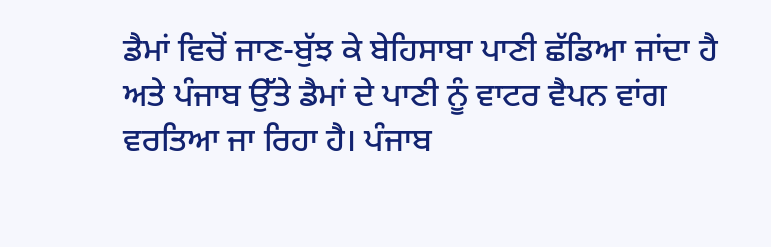ਡੈਮਾਂ ਵਿਚੋਂ ਜਾਣ-ਬੁੱਝ ਕੇ ਬੇਹਿਸਾਬਾ ਪਾਣੀ ਛੱਡਿਆ ਜਾਂਦਾ ਹੈ ਅਤੇ ਪੰਜਾਬ ਉੱਤੇ ਡੈਮਾਂ ਦੇ ਪਾਣੀ ਨੂੰ ਵਾਟਰ ਵੈਪਨ ਵਾਂਗ ਵਰਤਿਆ ਜਾ ਰਿਹਾ ਹੈ। ਪੰਜਾਬ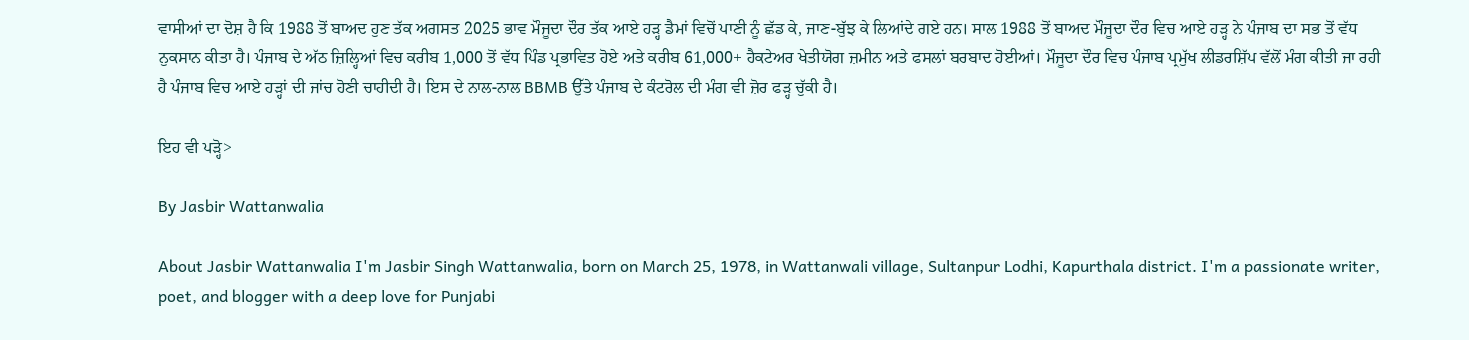ਵਾਸੀਆਂ ਦਾ ਦੋਸ਼ ਹੈ ਕਿ 1988 ਤੋਂ ਬਾਅਦ ਹੁਣ ਤੱਕ ਅਗਸਤ 2025 ਭਾਵ ਮੌਜੂਦਾ ਦੌਰ ਤੱਕ ਆਏ ਹੜ੍ਹ ਡੈਮਾਂ ਵਿਚੋਂ ਪਾਣੀ ਨੂੰ ਛੱਡ ਕੇ, ਜਾਣ-ਬੁੱਝ ਕੇ ਲਿਆਂਦੇ ਗਏ ਹਨ। ਸਾਲ 1988 ਤੋਂ ਬਾਅਦ ਮੌਜੂਦਾ ਦੌਰ ਵਿਚ ਆਏ ਹੜ੍ਹ ਨੇ ਪੰਜਾਬ ਦਾ ਸਭ ਤੋਂ ਵੱਧ ਨੁਕਸਾਨ ਕੀਤਾ ਹੈ। ਪੰਜਾਬ ਦੇ ਅੱਠ ਜ਼ਿਲ੍ਹਿਆਂ ਵਿਚ ਕਰੀਬ 1,000 ਤੋਂ ਵੱਧ ਪਿੰਡ ਪ੍ਰਭਾਵਿਤ ਹੋਏ ਅਤੇ ਕਰੀਬ 61,000+ ਹੈਕਟੇਅਰ ਖੇਤੀਯੋਗ ਜ਼ਮੀਨ ਅਤੇ ਫਸਲਾਂ ਬਰਬਾਦ ਹੋਈਆਂ। ਮੌਜੂਦਾ ਦੌਰ ਵਿਚ ਪੰਜਾਬ ਪ੍ਰਮੁੱਖ ਲੀਡਰਸ਼ਿੱਪ ਵੱਲੋਂ ਮੰਗ ਕੀਤੀ ਜਾ ਰਹੀ ਹੈ ਪੰਜਾਬ ਵਿਚ ਆਏ ਹੜ੍ਹਾਂ ਦੀ ਜਾਂਚ ਹੋਣੀ ਚਾਹੀਦੀ ਹੈ। ਇਸ ਦੇ ਨਾਲ-ਨਾਲ BBMB ਉੱਤੇ ਪੰਜਾਬ ਦੇ ਕੰਟਰੋਲ ਦੀ ਮੰਗ ਵੀ ਜ਼ੋਰ ਫੜ੍ਹ ਚੁੱਕੀ ਹੈ।

ਇਹ ਵੀ ਪੜ੍ਹੋ>

By Jasbir Wattanwalia

About Jasbir Wattanwalia I'm Jasbir Singh Wattanwalia, born on March 25, 1978, in Wattanwali village, Sultanpur Lodhi, Kapurthala district. I'm a passionate writer, poet, and blogger with a deep love for Punjabi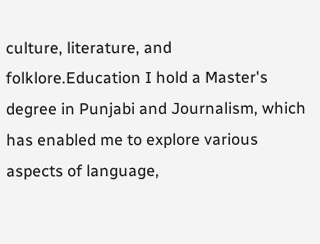culture, literature, and folklore.Education I hold a Master's degree in Punjabi and Journalism, which has enabled me to explore various aspects of language,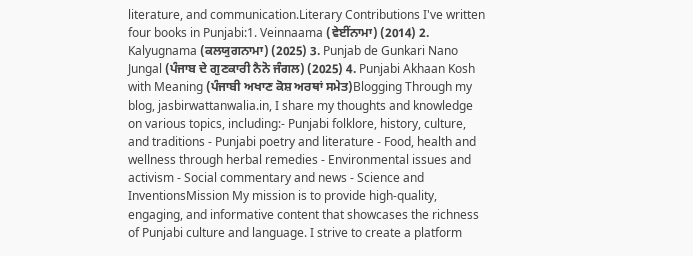literature, and communication.Literary Contributions I've written four books in Punjabi:1. Veinnaama (ਵੇਈਂਨਾਮਾ) (2014) 2. Kalyugnama (ਕਲਯੁਗਨਾਮਾ) (2025) 3. Punjab de Gunkari Nano Jungal (ਪੰਜਾਬ ਦੇ ਗੁਣਕਾਰੀ ਨੈਨੋ ਜੰਗਲ) (2025) 4. Punjabi Akhaan Kosh with Meaning (ਪੰਜਾਬੀ ਅਖਾਣ ਕੋਸ਼ ਅਰਥਾਂ ਸਮੇਤ)Blogging Through my blog, jasbirwattanwalia.in, I share my thoughts and knowledge on various topics, including:- Punjabi folklore, history, culture, and traditions - Punjabi poetry and literature - Food, health and wellness through herbal remedies - Environmental issues and activism - Social commentary and news - Science and InventionsMission My mission is to provide high-quality, engaging, and informative content that showcases the richness of Punjabi culture and language. I strive to create a platform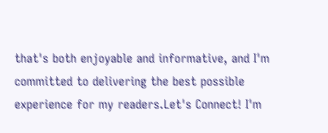that's both enjoyable and informative, and I'm committed to delivering the best possible experience for my readers.Let's Connect! I'm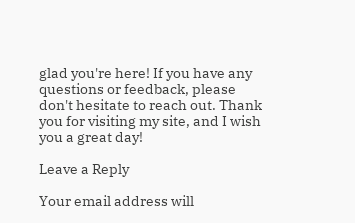glad you're here! If you have any questions or feedback, please don't hesitate to reach out. Thank you for visiting my site, and I wish you a great day!

Leave a Reply

Your email address will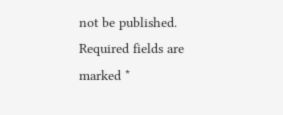not be published. Required fields are marked *